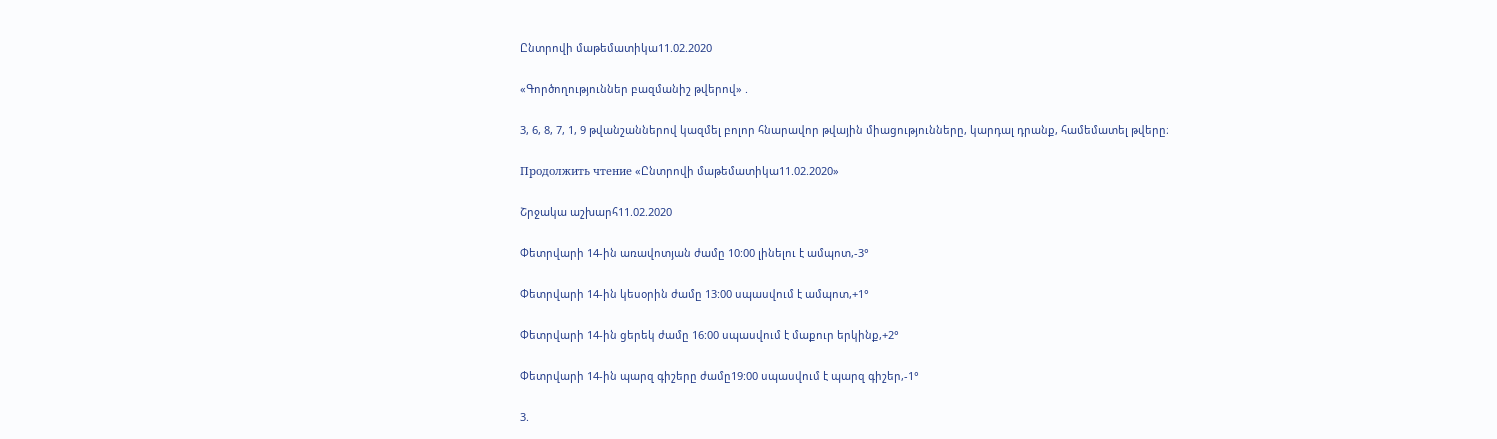Ընտրովի մաթեմատիկա11.02.2020

«Գործողություններ բազմանիշ թվերով» .

3, 6, 8, 7, 1, 9 թվանշաններով կազմել բոլոր հնարավոր թվային միացությունները, կարդալ դրանք, համեմատել թվերը։

Продолжить чтение «Ընտրովի մաթեմատիկա11.02.2020»

Շրջակա աշխարհ11.02.2020

Փետրվարի 14-ին առավոտյան ժամը 10:00 լինելու է ամպոտ,-3°

Փետրվարի 14-ին կեսօրին ժամը 13:00 սպասվում է ամպոտ,+1°

Փետրվարի 14-ին ցերեկ ժամը 16:00 սպասվում է մաքուր երկինք,+2°

Փետրվարի 14-ին պարզ գիշերը ժամը19:00 սպասվում է պարզ գիշեր,-1°

3.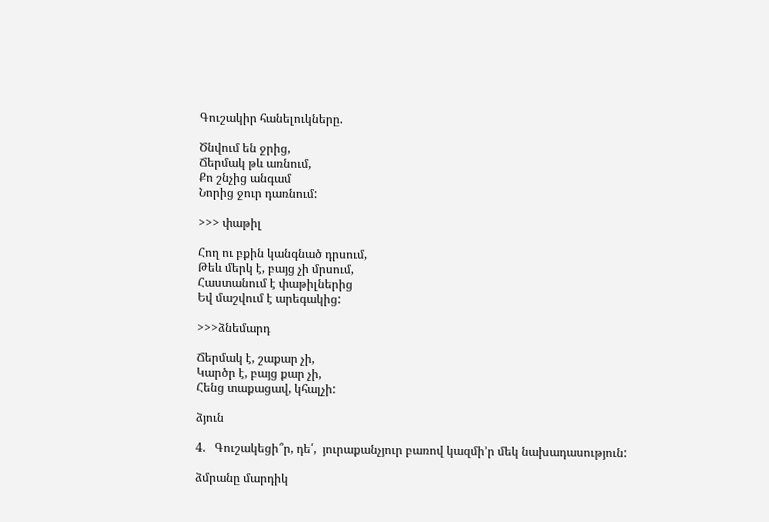Գուշակիր հանելուկները.

Ծնվում են ջրից,
Ճերմակ թև առնում,
Քո շնչից անգամ
Նորից ջուր դառնում:

>>> փաթիլ

Հող ու բքին կանգնած դրսում,
Թեև մերկ է, բայց չի մրսում,
Հաստանում է փաթիլներից
Եվ մաշվում է արեգակից:

>>>ձնեմարդ

Ճերմակ է, շաքար չի,
Կարծր է, բայց քար չի,
Հենց տաքացավ, կհալչի:

ձյուն

4.   Գուշակեցի՞ր, դե՛,  յուրաքանչյուր բառով կազմի’ր մեկ նախադասություն:

ձմրանը մարդիկ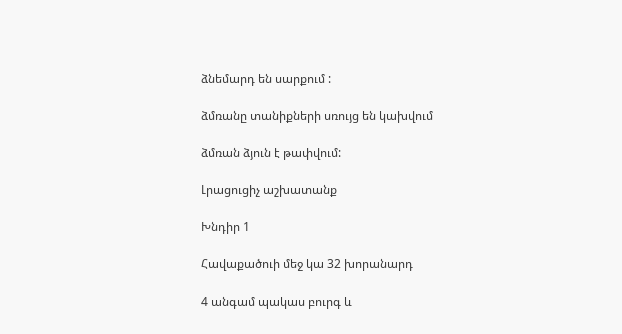ձնեմարդ են սարքում :

ձմռանը տանիքների սռույց են կախվում

ձմռան ձյուն է թափվում:

Լրացուցիչ աշխատանք

Խնդիր 1

Հավաքածուի մեջ կա 32 խորանարդ

4 անգամ պակաս բուրգ և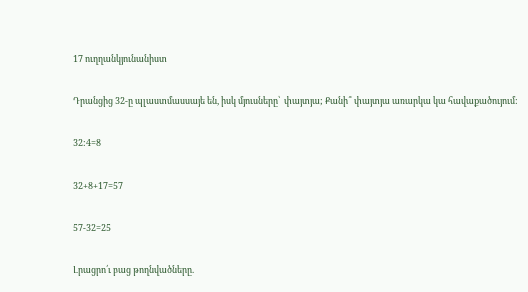17 ուղղանկյունանիստ

Դրանցից 32-ը պլաստմասսայե են, իսկ մյուսները՝  փայտյա; Քանի՞ փայտյա առարկա կա հավաքածույում:

32:4=8

32+8+17=57

57-32=25

Լրացրո՛ւ բաց թողնվածները.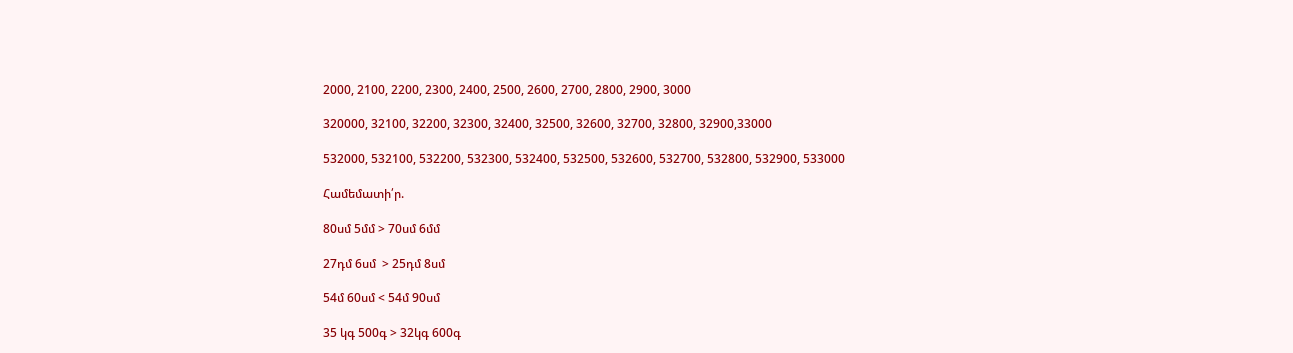2000, 2100, 2200, 2300, 2400, 2500, 2600, 2700, 2800, 2900, 3000

320000, 32100, 32200, 32300, 32400, 32500, 32600, 32700, 32800, 32900,33000

532000, 532100, 532200, 532300, 532400, 532500, 532600, 532700, 532800, 532900, 533000

Համեմատի՛ր.

80սմ 5մմ > 70սմ 6մմ

27դմ 6սմ  > 25դմ 8սմ

54մ 60սմ < 54մ 90սմ

35 կգ 500գ > 32կգ 600գ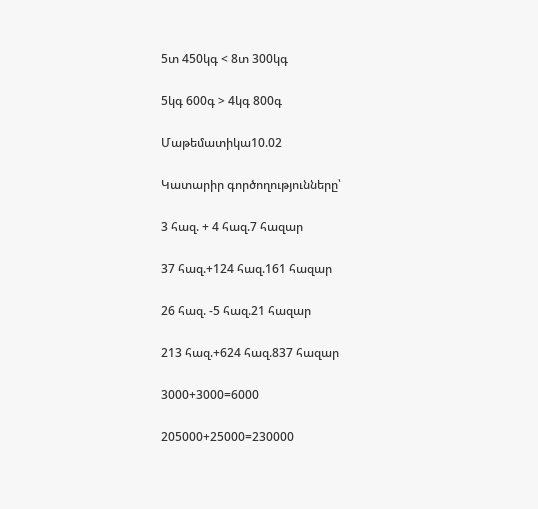5տ 450կգ < 8տ 300կգ

5կգ 600գ > 4կգ 800գ

Մաթեմատիկա10.02

Կատարիր գործողությունները՝

3 հազ. + 4 հազ.7 հազար

37 հազ.+124 հազ.161 հազար

26 հազ. -5 հազ.21 հազար

213 հազ.+624 հազ.837 հազար

3000+3000=6000

205000+25000=230000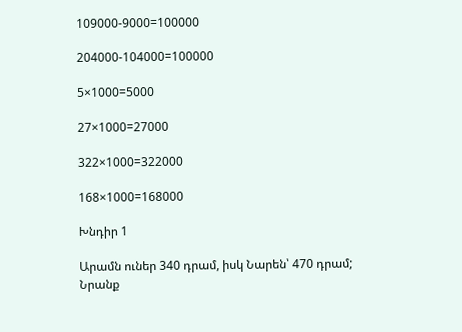109000-9000=100000

204000-104000=100000

5×1000=5000

27×1000=27000

322×1000=322000

168×1000=168000

Խնդիր 1

Արամն ուներ 340 դրամ, իսկ Նարեն՝ 470 դրամ; Նրանք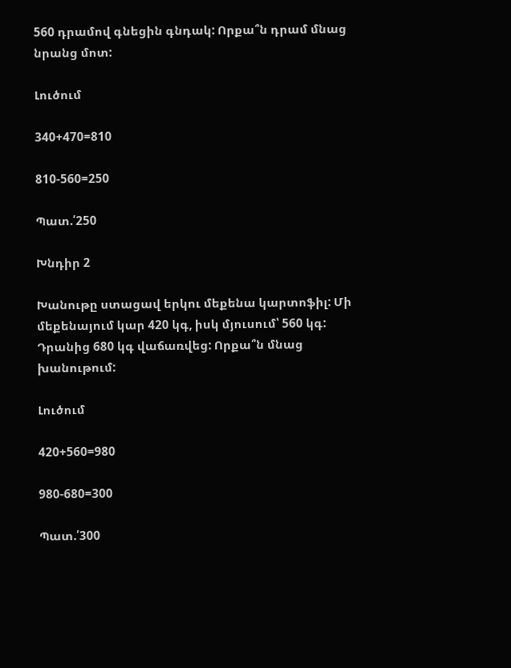560 դրամով գնեցին գնդակ: Որքա՞ն դրամ մնաց նրանց մոտ:

Լուծում

340+470=810

810-560=250

Պատ.՛250

Խնդիր 2

Խանութը ստացավ երկու մեքենա կարտոֆիլ: Մի մեքենայում կար 420 կգ, իսկ մյուսում՝ 560 կգ: Դրանից 680 կգ վաճառվեց: Որքա՞ն մնաց խանութում:

Լուծում

420+560=980

980-680=300

Պատ.՛300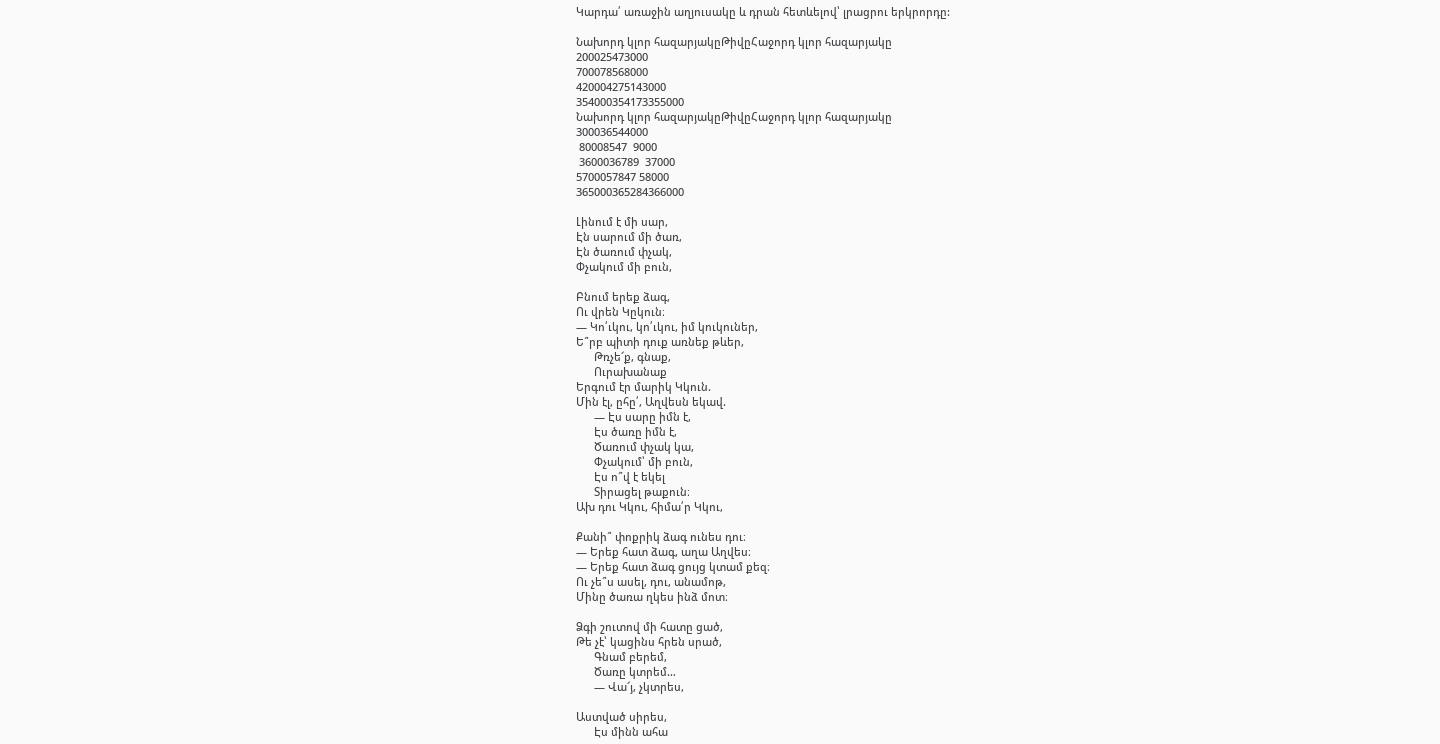Կարդա՛ առաջին աղյուսակը և դրան հետևելով՝ լրացրու երկրորդը:

Նախորդ կլոր հազարյակըԹիվըՀաջորդ կլոր հազարյակը
200025473000
700078568000
420004275143000
354000354173355000
Նախորդ կլոր հազարյակըԹիվըՀաջորդ կլոր հազարյակը
300036544000
 80008547  9000
 3600036789  37000
5700057847 58000
365000365284366000

Լինում է մի սար,
Էն սարում մի ծառ,
Էն ծառում փչակ,
Փչակում մի բուն,

Բնում երեք ձագ,
Ու վրեն Կըկուն։
— Կո՛ւկու, կո՛ւկու, իմ կուկուներ,
Ե՞րբ պիտի դուք առնեք թևեր,
      Թռչե՜ք, գնաք,
      Ուրախանաք
Երգում էր մարիկ Կկուն.
Մին էլ, ըհը՛, Աղվեսն եկավ.
      — Էս սարը իմն է,
      Էս ծառը իմն է,
      Ծառում փչակ կա,
      Փչակում՝ մի բուն,
      Էս ո՞վ է եկել
      Տիրացել թաքուն։
Ախ դու Կկու, հիմա՛ր Կկու,

Քանի՞ փոքրիկ ձագ ունես դու։
— Երեք հատ ձագ, աղա Աղվես։
— Երեք հատ ձագ ցույց կտամ քեզ։
Ու չե՞ս ասել, դու, անամոթ,
Մինը ծառա ղկես ինձ մոտ։

Ձգի շուտով մի հատը ցած,
Թե չէ՝ կացինս հրեն սրած,
      Գնամ բերեմ,
      Ծառը կտրեմ…
      — Վա՜յ, չկտրես,

Աստված սիրես,
      Էս մինն ահա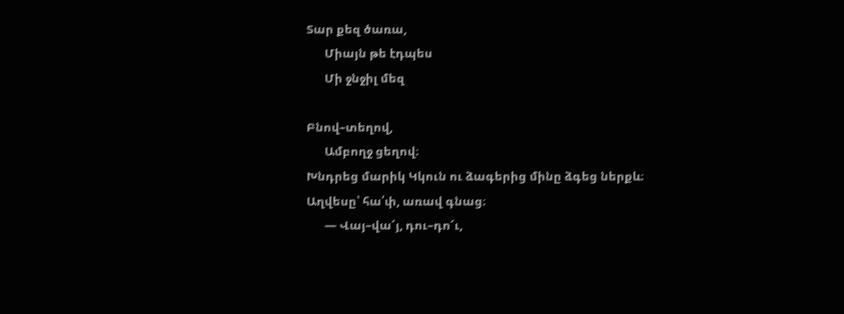Տար քեզ ծառա,
      Միայն թե էդպես
      Մի ջնջիլ մեզ

Բնով–տեղով,
      Ամբողջ ցեղով։
Խնդրեց մարիկ Կկուն ու ձագերից մինը ձգեց ներքև։
Աղվեսը՝ հա՛փ, առավ գնաց։
      — Վայ–վա՜յ, դու–դո՜ւ,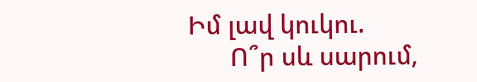Իմ լավ կուկու.
      Ո՞ր սև սարում,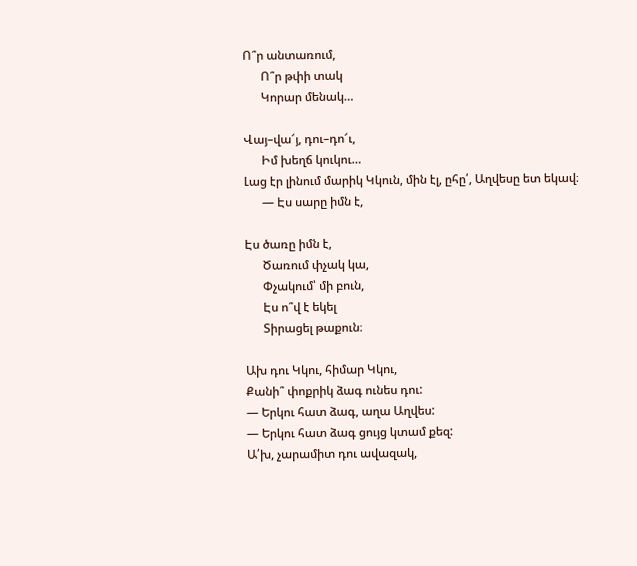Ո՞ր անտառում,
      Ո՞ր թփի տակ
      Կորար մենակ…

Վայ–վա՜յ, դու–դո՜ւ,
      Իմ խեղճ կուկու…
Լաց էր լինում մարիկ Կկուն, մին էլ, ըհը՛, Աղվեսը ետ եկավ։
      — Էս սարը իմն է,

Էս ծառը իմն է,
      Ծառում փչակ կա,
      Փչակում՝ մի բուն,
      Էս ո՞վ է եկել
      Տիրացել թաքուն։

Ախ դու Կկու, հիմար Կկու,
Քանի՞ փոքրիկ ձագ ունես դու:
— Երկու հատ ձագ, աղա Աղվես:
— Երկու հատ ձագ ցույց կտամ քեզ:
Ա՛խ, չարամիտ դու ավազակ,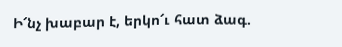Ի՜նչ խաբար է, երկո՜ւ հատ ձագ.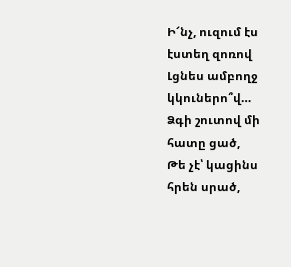Ի՜նչ, ուզում էս էստեղ զոռով
Լցնես ամբողջ կկուներո՞վ…
Ձգի շուտով մի հատը ցած,
Թե չէ՝ կացինս հրեն սրած,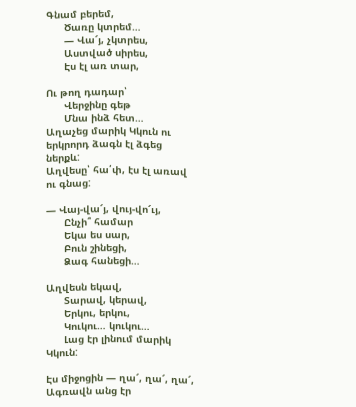Գնամ բերեմ,
      Ծառը կտրեմ…
      — Վա՜յ, չկտրես,
      Աստված սիրես,
      Էս էլ առ տար,

Ու թող դադար՝
      Վերջինը գեթ
      Մնա ինձ հետ…
Աղաչեց մարիկ Կկուն ու երկրորդ ձագն էլ ձգեց ներքև:
Աղվեսը՝ հա՛փ, էս էլ առավ ու գնաց:

— Վայ-վա՜յ, վույ-վո՜ւյ,
      Ընչի՞ համար
      Եկա ես սար,
      Բուն շինեցի,
      Ձագ հանեցի…

Աղվեսն եկավ,
      Տարավ, կերավ,
      Երկու, երկու,
      Կուկու… կուկու…
      Լաց էր լինում մարիկ Կկուն:

Էս միջոցին — ղա՜, ղա՜, ղա՜, Ագռավն անց էր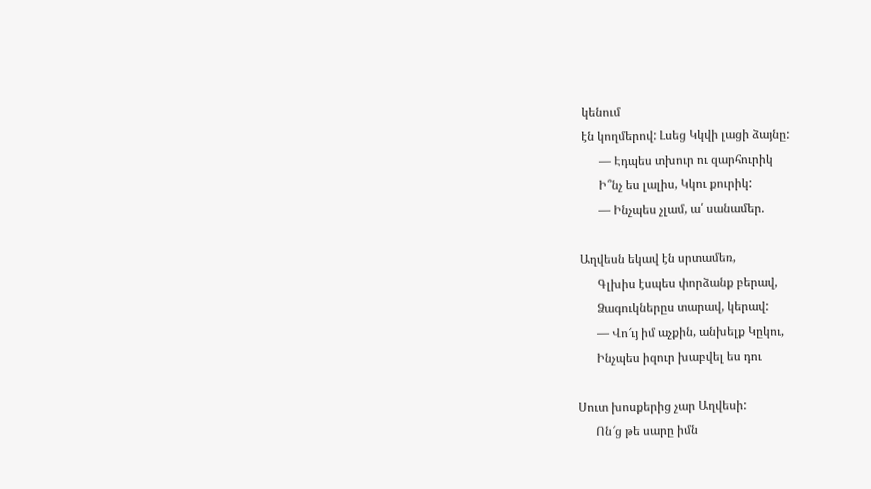կենում
էն կողմերով: Լսեց Կկվի լացի ձայնը:
      — Էդպես տխուր ու զարհուրիկ
      Ի՞նչ ես լալիս, Կկու քուրիկ:
      — Ինչպես չլամ, ա՛ սանամեր.

Աղվեսն եկավ էն սրտամեռ,
      Գլխիս էսպես փորձանք բերավ,
      Ձագուկներըս տարավ, կերավ:
      — Վո՜ւյ իմ աչքին, անխելք Կըկու,
      Ինչպես իզուր խաբվել ես դու

Սուտ խոսքերից չար Աղվեսի:
      Ոն՜ց թե սարը իմն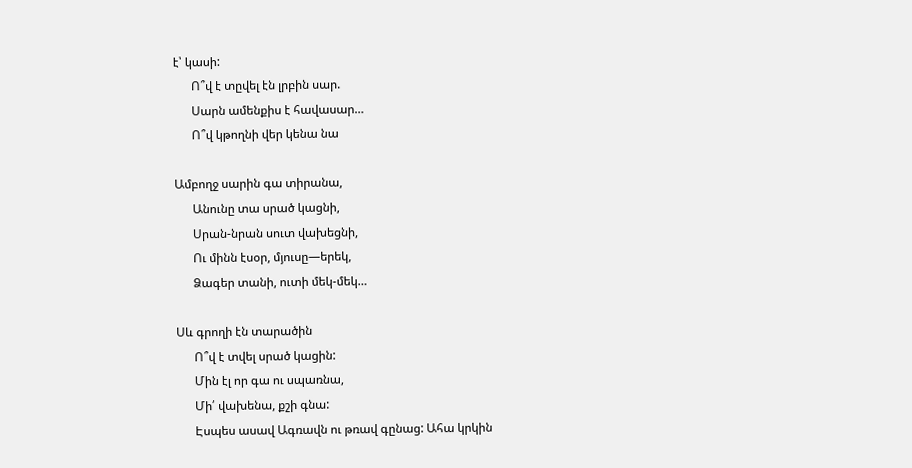է՝ կասի:
      Ո՞վ է տըվել էն լրբին սար.
      Սարն ամենքիս է հավասար…
      Ո՞վ կթողնի վեր կենա նա

Ամբողջ սարին գա տիրանա,
      Անունը տա սրած կացնի,
      Սրան-նրան սուտ վախեցնի,
      Ու մինն էսօր, մյուսը—երեկ,
      Ձագեր տանի, ուտի մեկ-մեկ…

Սև գրողի էն տարածին
      Ո՞վ է տվել սրած կացին:
      Մին էլ որ գա ու սպառնա,
      Մի՛ վախենա, քշի գնա:
      Էսպես ասավ Ագռավն ու թռավ գընաց: Ահա կրկին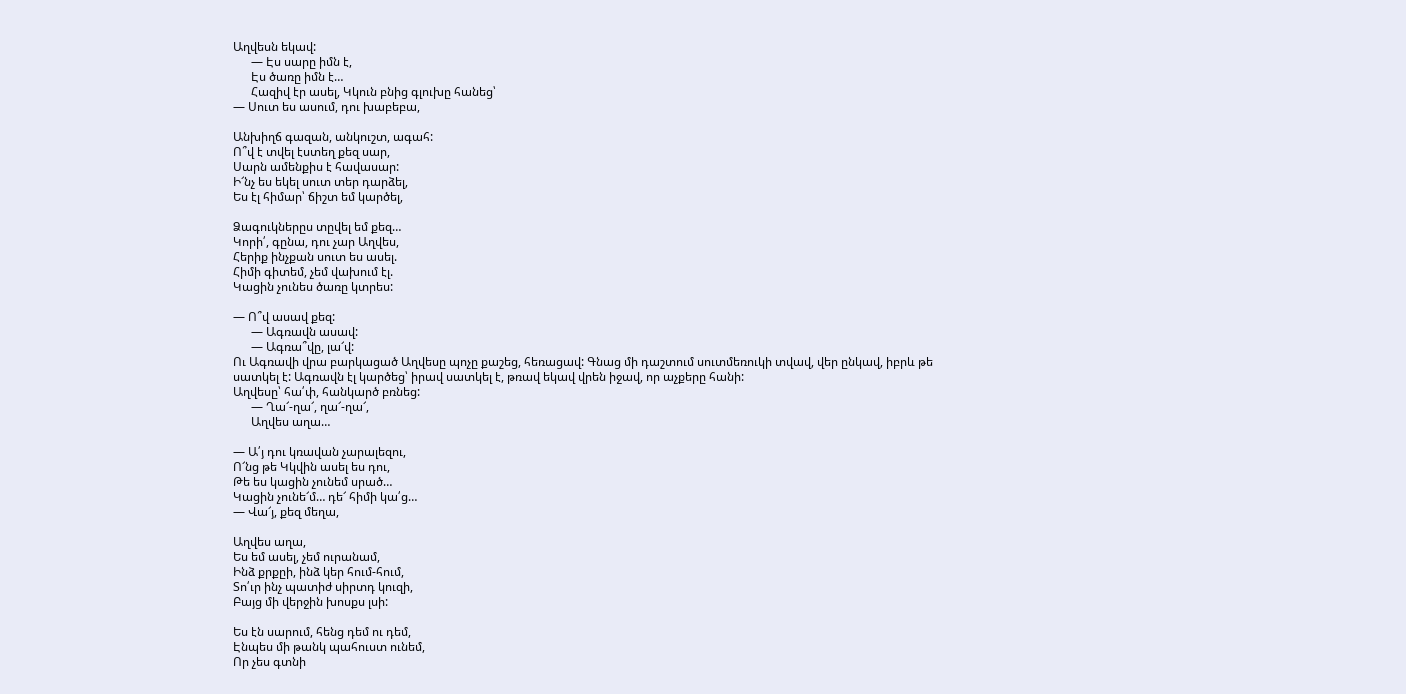Աղվեսն եկավ:
      — Էս սարը իմն է,
      Էս ծառը իմն է…
      Հազիվ էր ասել, Կկուն բնից գլուխը հանեց՝
— Սուտ ես ասում, դու խաբեբա,

Անխիղճ գազան, անկուշտ, ագահ:
Ո՞վ է տվել էստեղ քեզ սար,
Սարն ամենքիս է հավասար:
Ի՜նչ ես եկել սուտ տեր դարձել,
Ես էլ հիմար՝ ճիշտ եմ կարծել,

Ձագուկներըս տըվել եմ քեզ…
Կորի՛, գընա, դու չար Աղվես,
Հերիք ինչքան սուտ ես ասել.
Հիմի գիտեմ, չեմ վախում էլ.
Կացին չունես ծառը կտրես:

— Ո՞վ ասավ քեզ:
      — Ագռավն ասավ:
      — Ագռա՞վը, լա՜վ:
Ու Ագռավի վրա բարկացած Աղվեսը պոչը քաշեց, հեռացավ: Գնաց մի դաշտում սուտմեռուկի տվավ, վեր ընկավ, իբրև թե սատկել է: Ագռավն էլ կարծեց՝ իրավ սատկել է, թռավ եկավ վրեն իջավ, որ աչքերը հանի:
Աղվեսը՝ հա՛փ, հանկարծ բռնեց:
      — Ղա՜-ղա՜, ղա՜-ղա՜,
      Աղվես աղա…

— Ա՛յ դու կռավան չարալեզու,
Ո՜նց թե Կկվին ասել ես դու,
Թե ես կացին չունեմ սրած…
Կացին չունե՜մ… դե՜ հիմի կա՛ց…
— Վա՜յ, քեզ մեղա,

Աղվես աղա,
Ես եմ ասել, չեմ ուրանամ,
Ինձ քրքըի, ինձ կեր հում-հում,
Տո՛ւր ինչ պատիժ սիրտդ կուզի,
Բայց մի վերջին խոսքս լսի:

Ես էն սարում, հենց դեմ ու դեմ,
Էնպես մի թանկ պահուստ ունեմ,
Որ չես գտնի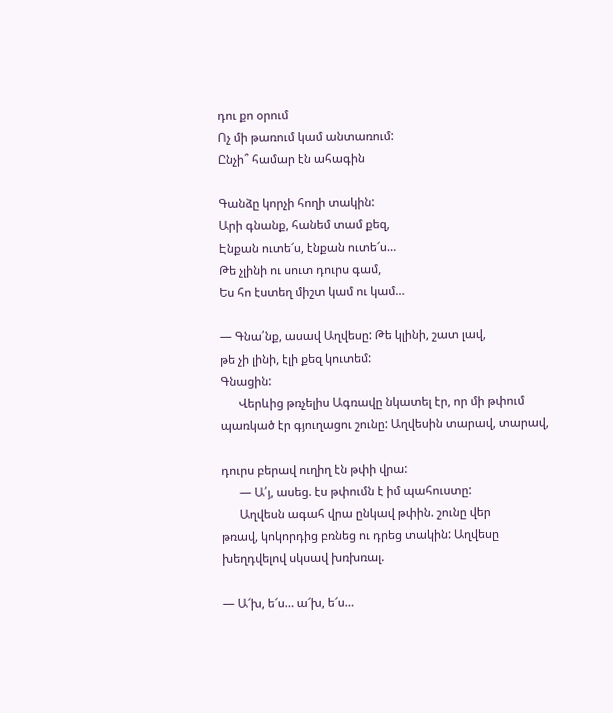դու քո օրում
Ոչ մի թառում կամ անտառում:
Ընչի՞ համար էն ահագին

Գանձը կորչի հողի տակին:
Արի գնանք, հանեմ տամ քեզ,
Էնքան ուտե՜ս, էնքան ուտե՜ս…
Թե չլինի ու սուտ դուրս գամ,
Ես հո էստեղ միշտ կամ ու կամ…

— Գնա՛նք, ասավ Աղվեսը: Թե կլինի, շատ լավ,
թե չի լինի, էլի քեզ կուտեմ:
Գնացին:
      Վերևից թռչելիս Ագռավը նկատել էր, որ մի թփում
պառկած էր գյուղացու շունը: Աղվեսին տարավ, տարավ,

դուրս բերավ ուղիղ էն թփի վրա:
      — Ա՛յ, ասեց. էս թփումն է իմ պահուստը:
      Աղվեսն ագահ վրա ընկավ թփին. շունը վեր
թռավ, կոկորդից բռնեց ու դրեց տակին: Աղվեսը
խեղդվելով սկսավ խռխռալ.

— Ա՜խ, ե՜ս… ա՜խ, ե՜ս…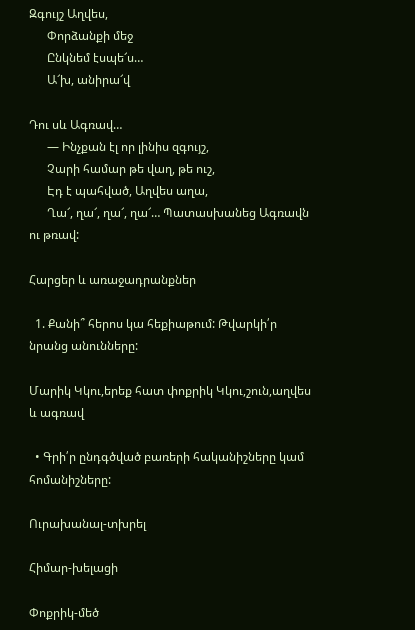Զգույշ Աղվես,
      Փորձանքի մեջ
      Ընկնեմ էսպե՜ս…
      Ա՜խ, անիրա՜վ

Դու սև Ագռավ…
      — Ինչքան էլ որ լինիս զգույշ,
      Չարի համար թե վաղ, թե ուշ,
      Էդ է պահված, Աղվես աղա,
      Ղա՜, ղա՜, ղա՜, ղա՜… Պատասխանեց Ագռավն ու թռավ:

Հարցեր և առաջադրանքներ

  1. Քանի՞ հերոս կա հեքիաթում: Թվարկի՛ր նրանց անունները:

Մարիկ Կկու,երեք հատ փոքրիկ Կկու,շուն,աղվես և ագռավ

  • Գրի՛ր ընդգծված բառերի հականիշները կամ  հոմանիշները:

Ուրախանալ-տխրել

Հիմար-խելացի

Փոքրիկ-մեծ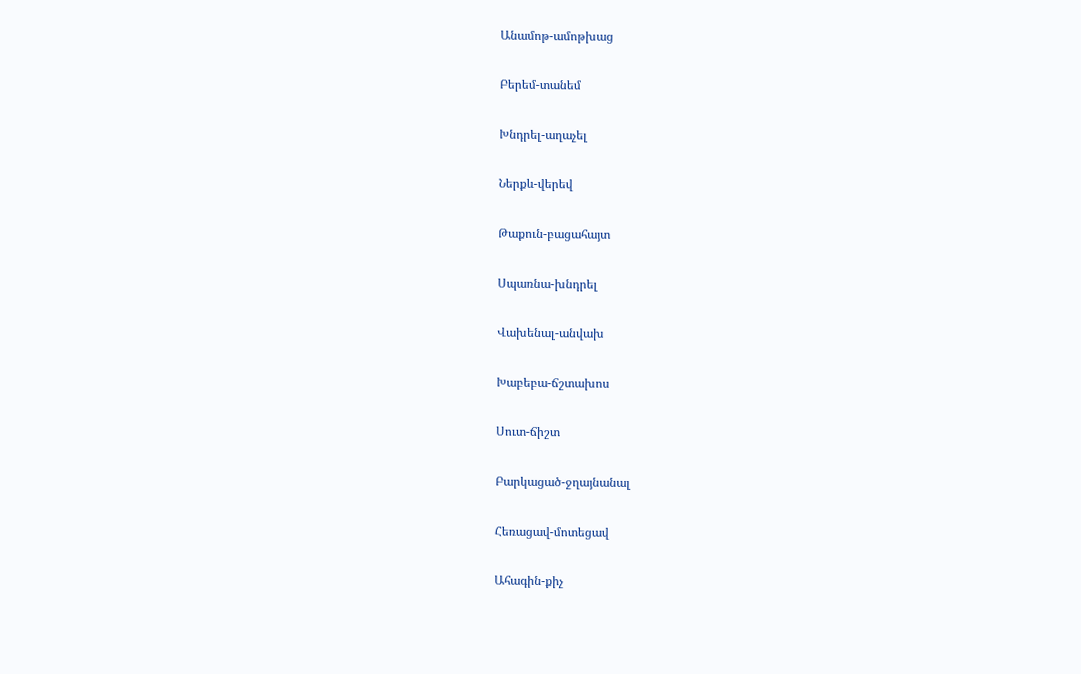Անամոթ-ամոթխաց

Բերեմ-տանեմ

Խնդրել-աղաչել

Ներքև-վերեվ

Թաքուն-բացահայտ

Սպառնա-խնդրել

Վախենալ-անվախ

Խաբեբա-ճշտախոս

Սուտ-ճիշտ

Բարկացած-ջղայնանալ

Հեռացավ-մոտեցավ

Ահագին-քիչ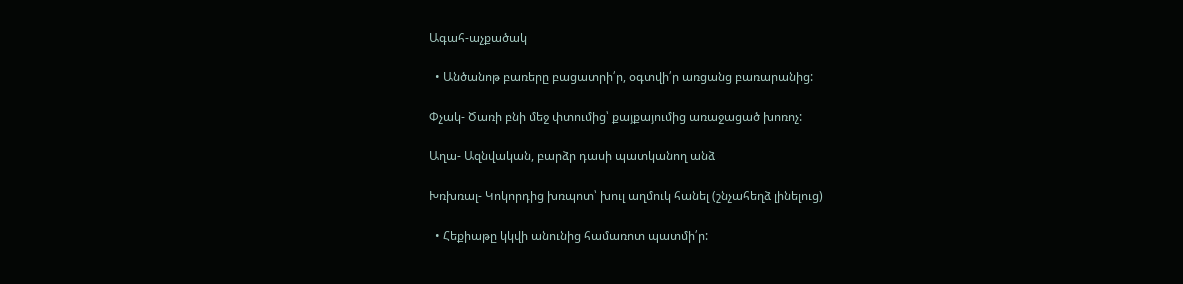Ագահ-աչքածակ

  • Անծանոթ բառերը բացատրի՛ր, օգտվի՛ր առցանց բառարանից:

Փչակ- Ծառի բնի մեջ փտումից՝ քայքայումից առաջացած խոռոչ:

Աղա- Ազնվական, բարձր դասի պատկանող անձ

Խռխռալ- Կոկորդից խռպոտ՝ խուլ աղմուկ հանել (շնչահեղձ լինելուց)

  • Հեքիաթը կկվի անունից համառոտ պատմի՛ր: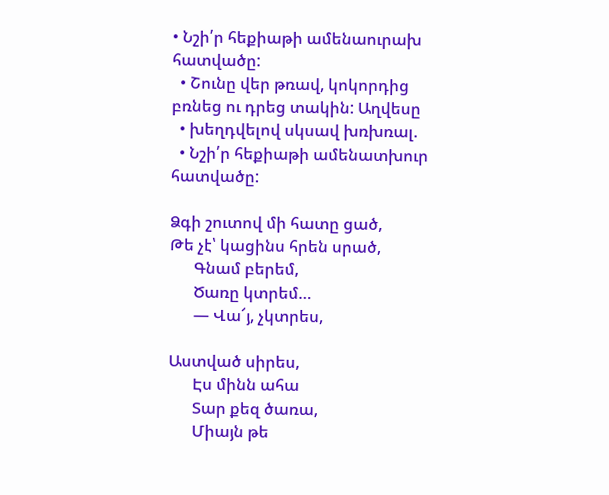• Նշի՛ր հեքիաթի ամենաուրախ հատվածը:
  • Շունը վեր թռավ, կոկորդից բռնեց ու դրեց տակին: Աղվեսը
  • խեղդվելով սկսավ խռխռալ.
  • Նշի՛ր հեքիաթի ամենատխուր հատվածը:

Ձգի շուտով մի հատը ցած,
Թե չէ՝ կացինս հրեն սրած,
      Գնամ բերեմ,
      Ծառը կտրեմ…
      — Վա՜յ, չկտրես,

Աստված սիրես,
      Էս մինն ահա
      Տար քեզ ծառա,
      Միայն թե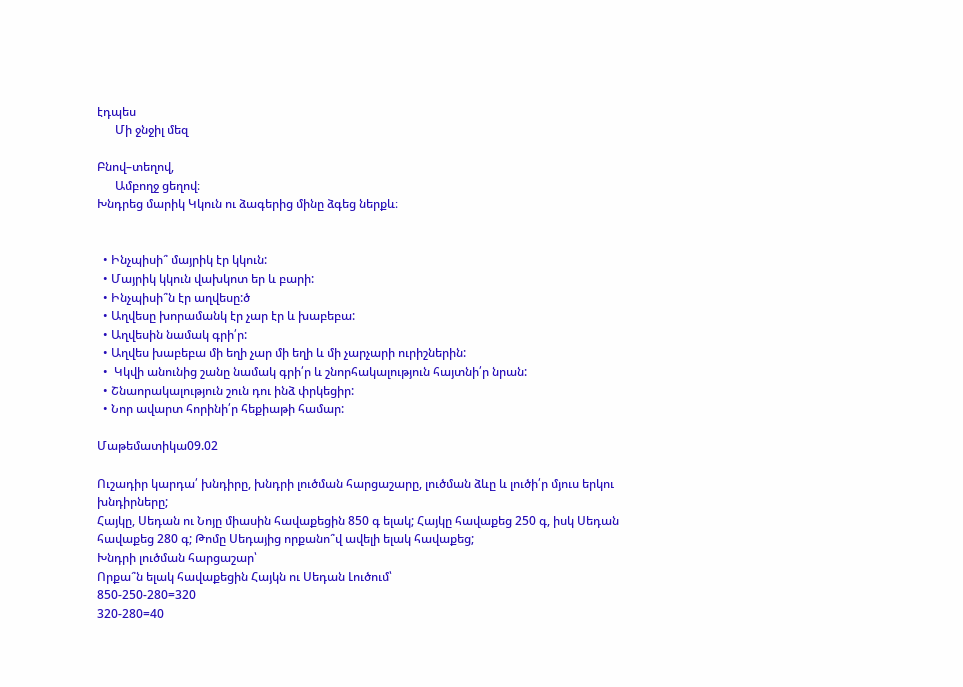էդպես
      Մի ջնջիլ մեզ

Բնով–տեղով,
      Ամբողջ ցեղով։
Խնդրեց մարիկ Կկուն ու ձագերից մինը ձգեց ներքև։


  • Ինչպիսի՞ մայրիկ էր կկուն:
  • Մայրիկ կկուն վախկոտ եր և բարի:
  • Ինչպիսի՞ն էր աղվեսը:ծ
  • Աղվեսը խորամանկ էր չար էր և խաբեբա:
  • Աղվեսին նամակ գրի՛ր:
  • Աղվես խաբեբա մի եղի չար մի եղի և մի չարչարի ուրիշներին:
  •  Կկվի անունից շանը նամակ գրի՛ր և շնորհակալություն հայտնի՛ր նրան:
  • Շնաորակալություն շուն դու ինձ փրկեցիր:
  • Նոր ավարտ հորինի՛ր հեքիաթի համար:

Մաթեմատիկա09.02

Ուշադիր կարդա՛ խնդիրը, խնդրի լուծման հարցաշարը, լուծման ձևը և լուծի՛ր մյուս երկու խնդիրները;
Հայկը, Սեդան ու Նոյը միասին հավաքեցին 850 գ ելակ; Հայկը հավաքեց 250 գ, իսկ Սեդան հավաքեց 280 գ; Թոմը Սեդայից որքանո՞վ ավելի ելակ հավաքեց;
Խնդրի լուծման հարցաշար՝
Որքա՞ն ելակ հավաքեցին Հայկն ու Սեդան Լուծում՝
850-250-280=320
320-280=40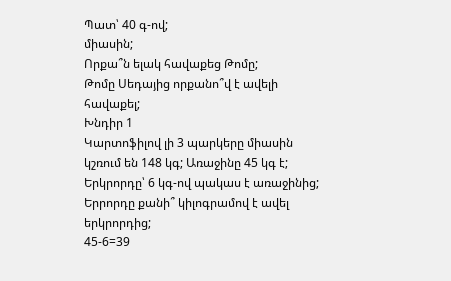Պատ՝ 40 գ-ով;
միասին;
Որքա՞ն ելակ հավաքեց Թոմը;
Թոմը Սեդայից որքանո՞վ է ավելի հավաքել;
Խնդիր 1
Կարտոֆիլով լի 3 պարկերը միասին կշռում են 148 կգ; Առաջինը 45 կգ է; Երկրորդը՝ 6 կգ-ով պակաս է առաջինից; Երրորդը քանի՞ կիլոգրամով է ավել երկրորդից;
45-6=39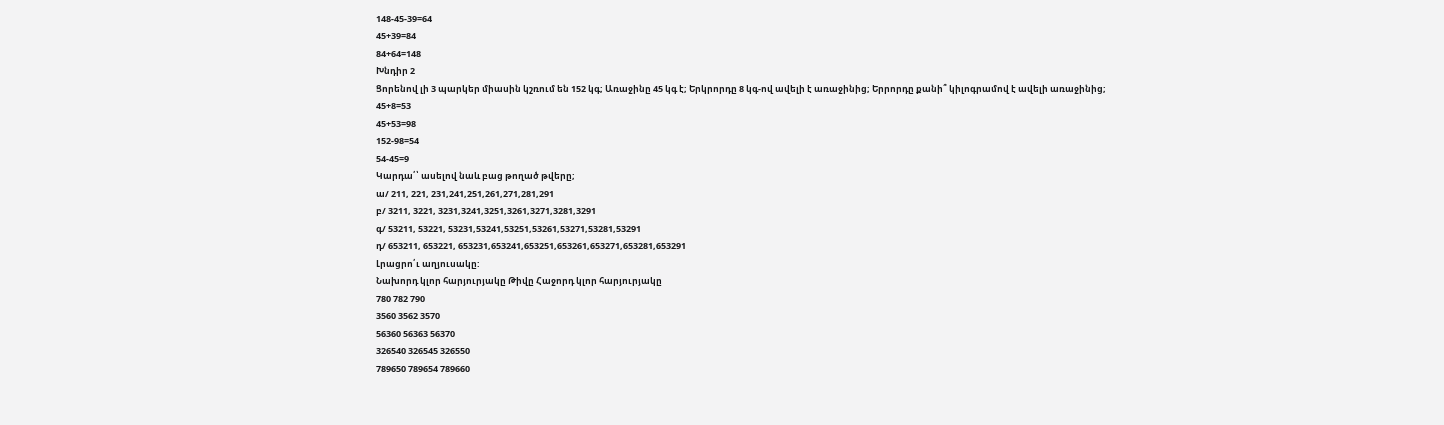148-45-39=64
45+39=84
84+64=148
Խնդիր 2
Ցորենով լի 3 պարկեր միասին կշռում են 152 կգ; Առաջինը 45 կգ է; Երկրորդը 8 կգ-ով ավելի է առաջինից; Երրորդը քանի՞ կիլոգրամով է ավելի առաջինից;
45+8=53
45+53=98
152-98=54
54-45=9
Կարդա՛՝ ասելով նաև բաց թողած թվերը;
ա/ 211, 221, 231,241,251,261,271,281,291
բ/ 3211, 3221, 3231,3241,3251,3261,3271,3281,3291
գ/ 53211, 53221, 53231,53241,53251,53261,53271,53281,53291
դ/ 653211, 653221, 653231,653241,653251,653261,653271,653281,653291
Լրացրո՛ւ աղյուսակը:
Նախորդ կլոր հարյուրյակը Թիվը Հաջորդ կլոր հարյուրյակը
780 782 790
3560 3562 3570
56360 56363 56370
326540 326545 326550
789650 789654 789660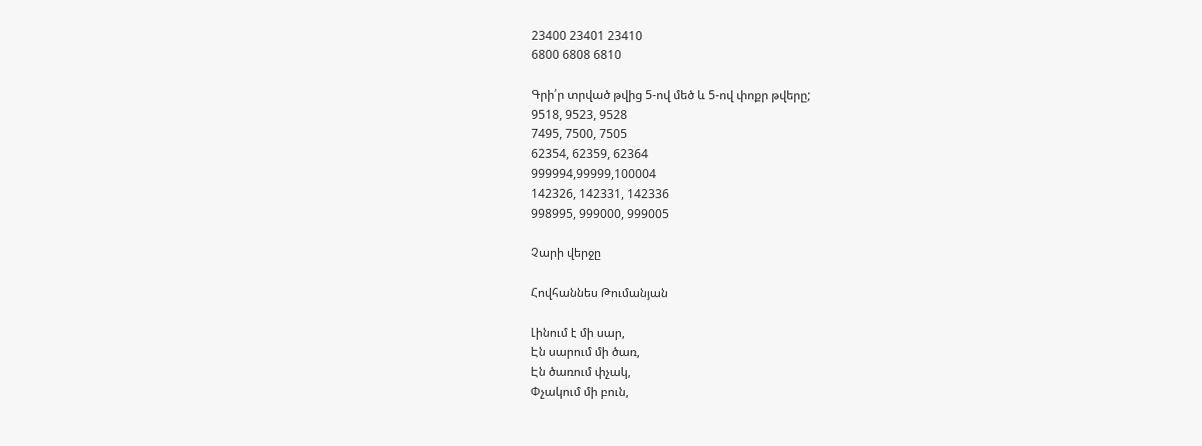23400 23401 23410
6800 6808 6810

Գրի՛ր տրված թվից 5-ով մեծ և 5-ով փոքր թվերը;
9518, 9523, 9528
7495, 7500, 7505
62354, 62359, 62364
999994,99999,100004
142326, 142331, 142336
998995, 999000, 999005

Չարի վերջը

Հովհաննես Թումանյան

Լինում է մի սար,
Էն սարում մի ծառ,
Էն ծառում փչակ,
Փչակում մի բուն,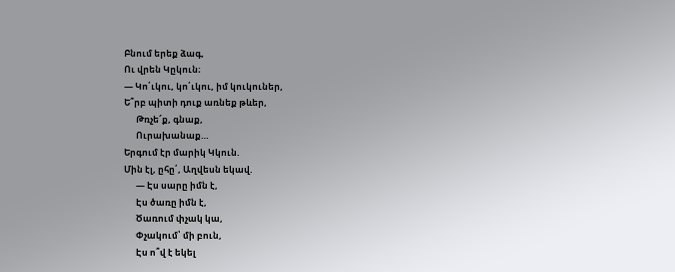Բնում երեք ձագ,
Ու վրեն Կըկուն։
— Կո՛ւկու, կո՛ւկու, իմ կուկուներ,
Ե՞րբ պիտի դուք առնեք թևեր,
      Թռչե՜ք, գնաք,
      Ուրախանաք…
Երգում էր մարիկ Կկուն.
Մին էլ, ըհը՛, Աղվեսն եկավ.
      — Էս սարը իմն է,
      Էս ծառը իմն է,
      Ծառում փչակ կա,
      Փչակում՝ մի բուն,
      Էս ո՞վ է եկել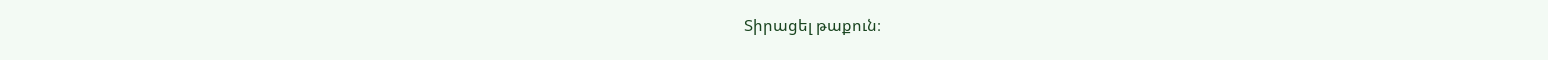Տիրացել թաքուն։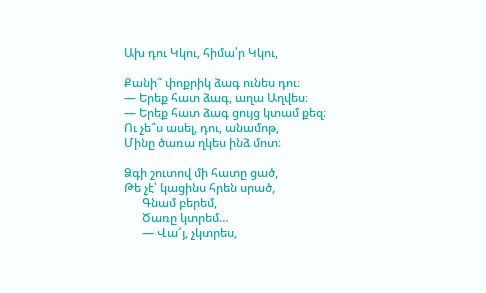Ախ դու Կկու, հիմա՛ր Կկու,

Քանի՞ փոքրիկ ձագ ունես դու։
— Երեք հատ ձագ, աղա Աղվես։
— Երեք հատ ձագ ցույց կտամ քեզ։
Ու չե՞ս ասել, դու, անամոթ,
Մինը ծառա ղկես ինձ մոտ։

Ձգի շուտով մի հատը ցած,
Թե չէ՝ կացինս հրեն սրած,
      Գնամ բերեմ,
      Ծառը կտրեմ…
      — Վա՜յ, չկտրես,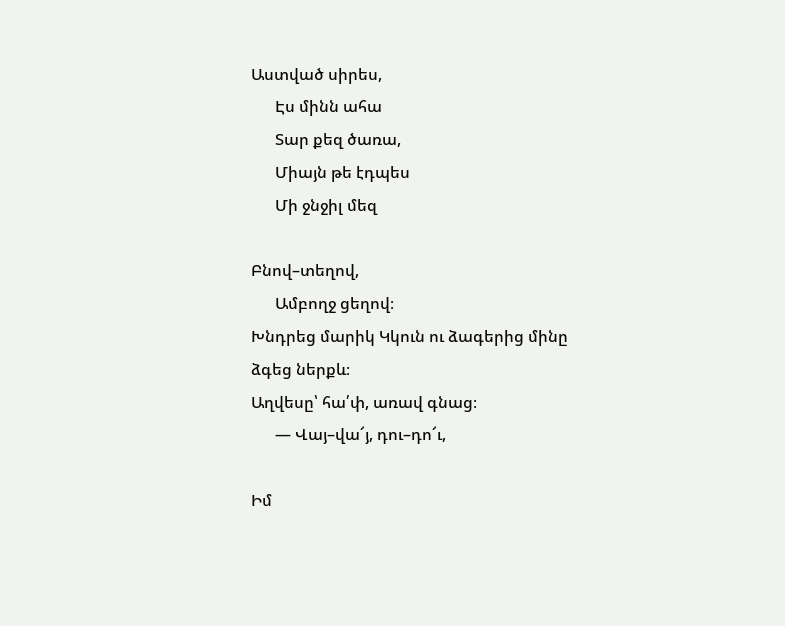Աստված սիրես,
      Էս մինն ահա
      Տար քեզ ծառա,
      Միայն թե էդպես
      Մի ջնջիլ մեզ

Բնով–տեղով,
      Ամբողջ ցեղով։
Խնդրեց մարիկ Կկուն ու ձագերից մինը ձգեց ներքև։
Աղվեսը՝ հա՛փ, առավ գնաց։
      — Վայ–վա՜յ, դու–դո՜ւ,

Իմ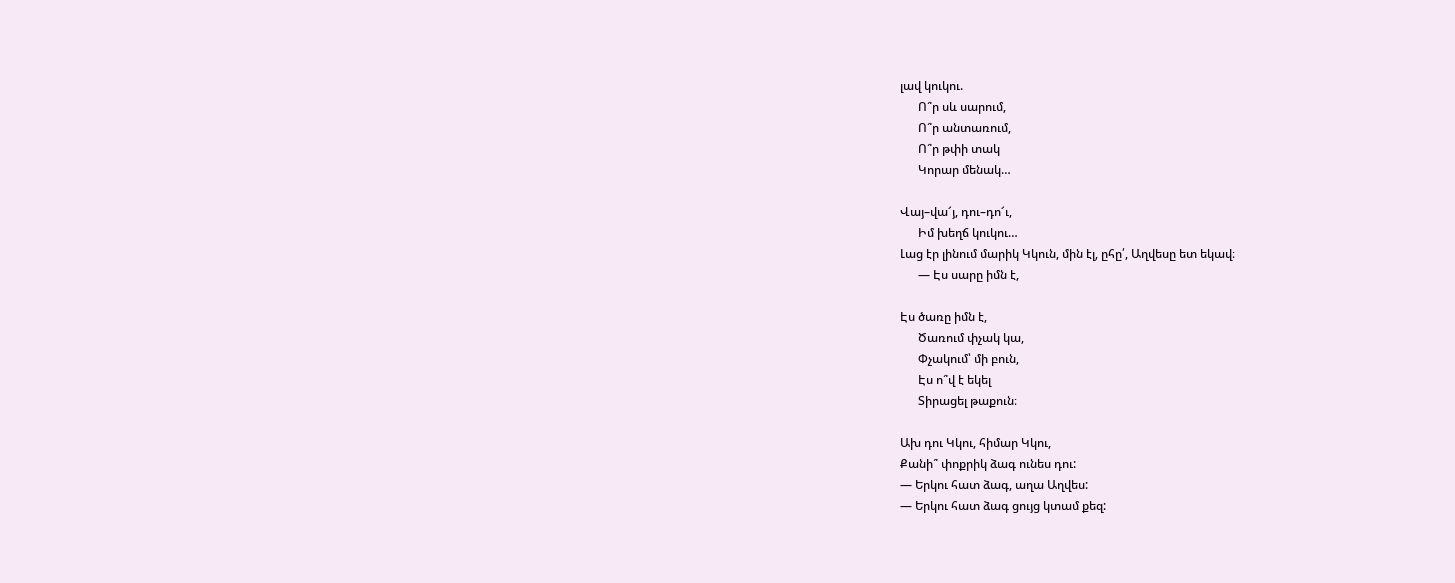լավ կուկու.
      Ո՞ր սև սարում,
      Ո՞ր անտառում,
      Ո՞ր թփի տակ
      Կորար մենակ…

Վայ–վա՜յ, դու–դո՜ւ,
      Իմ խեղճ կուկու…
Լաց էր լինում մարիկ Կկուն, մին էլ, ըհը՛, Աղվեսը ետ եկավ։
      — Էս սարը իմն է,

Էս ծառը իմն է,
      Ծառում փչակ կա,
      Փչակում՝ մի բուն,
      Էս ո՞վ է եկել
      Տիրացել թաքուն։

Ախ դու Կկու, հիմար Կկու,
Քանի՞ փոքրիկ ձագ ունես դու:
— Երկու հատ ձագ, աղա Աղվես:
— Երկու հատ ձագ ցույց կտամ քեզ: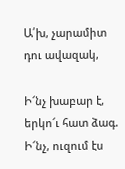Ա՛խ, չարամիտ դու ավազակ,

Ի՜նչ խաբար է, երկո՜ւ հատ ձագ.
Ի՜նչ, ուզում էս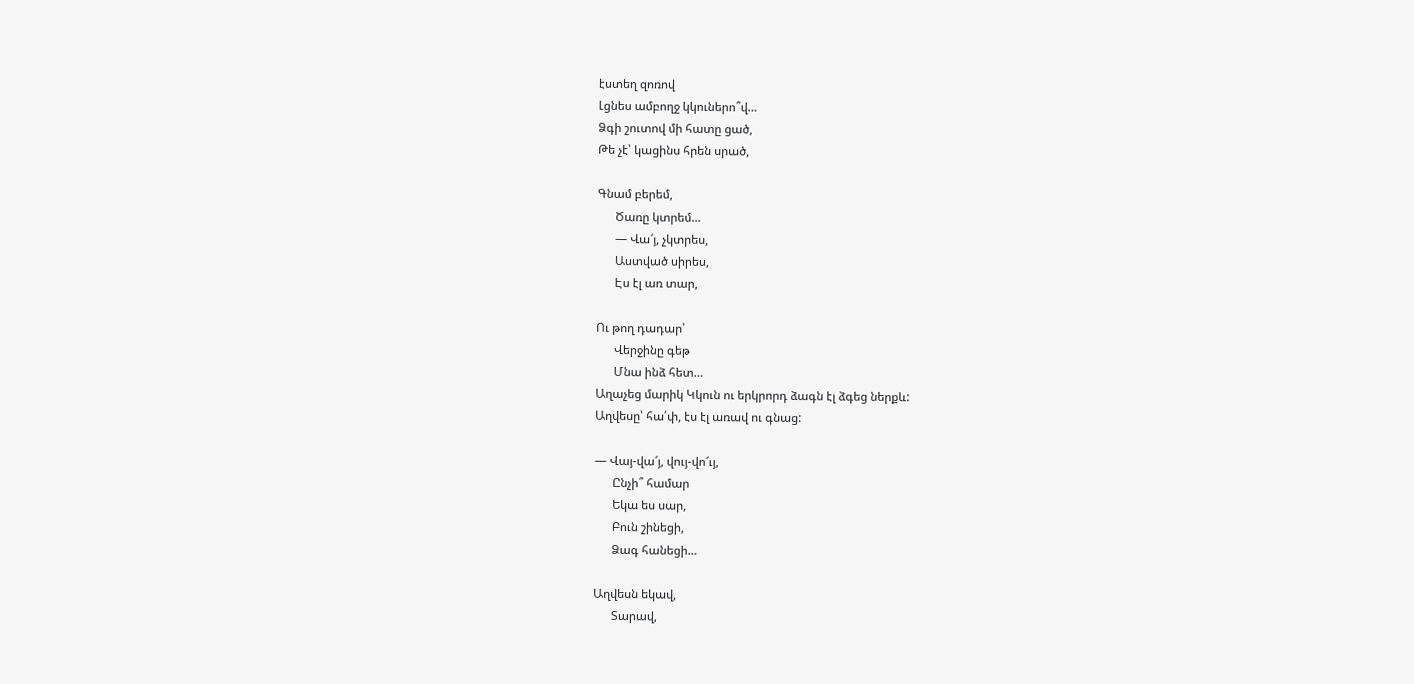էստեղ զոռով
Լցնես ամբողջ կկուներո՞վ…
Ձգի շուտով մի հատը ցած,
Թե չէ՝ կացինս հրեն սրած,

Գնամ բերեմ,
      Ծառը կտրեմ…
      — Վա՜յ, չկտրես,
      Աստված սիրես,
      Էս էլ առ տար,

Ու թող դադար՝
      Վերջինը գեթ
      Մնա ինձ հետ…
Աղաչեց մարիկ Կկուն ու երկրորդ ձագն էլ ձգեց ներքև:
Աղվեսը՝ հա՛փ, էս էլ առավ ու գնաց:

— Վայ-վա՜յ, վույ-վո՜ւյ,
      Ընչի՞ համար
      Եկա ես սար,
      Բուն շինեցի,
      Ձագ հանեցի…

Աղվեսն եկավ,
      Տարավ,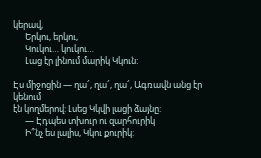կերավ,
      Երկու, երկու,
      Կուկու… կուկու…
      Լաց էր լինում մարիկ Կկուն:

Էս միջոցին — ղա՜, ղա՜, ղա՜, Ագռավն անց էր կենում
էն կողմերով: Լսեց Կկվի լացի ձայնը:
      — Էդպես տխուր ու զարհուրիկ
      Ի՞նչ ես լալիս, Կկու քուրիկ: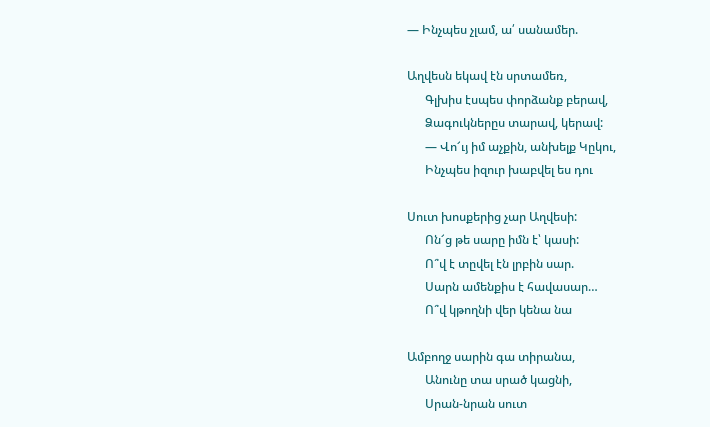— Ինչպես չլամ, ա՛ սանամեր.

Աղվեսն եկավ էն սրտամեռ,
      Գլխիս էսպես փորձանք բերավ,
      Ձագուկներըս տարավ, կերավ:
      — Վո՜ւյ իմ աչքին, անխելք Կըկու,
      Ինչպես իզուր խաբվել ես դու

Սուտ խոսքերից չար Աղվեսի:
      Ոն՜ց թե սարը իմն է՝ կասի:
      Ո՞վ է տըվել էն լրբին սար.
      Սարն ամենքիս է հավասար…
      Ո՞վ կթողնի վեր կենա նա

Ամբողջ սարին գա տիրանա,
      Անունը տա սրած կացնի,
      Սրան-նրան սուտ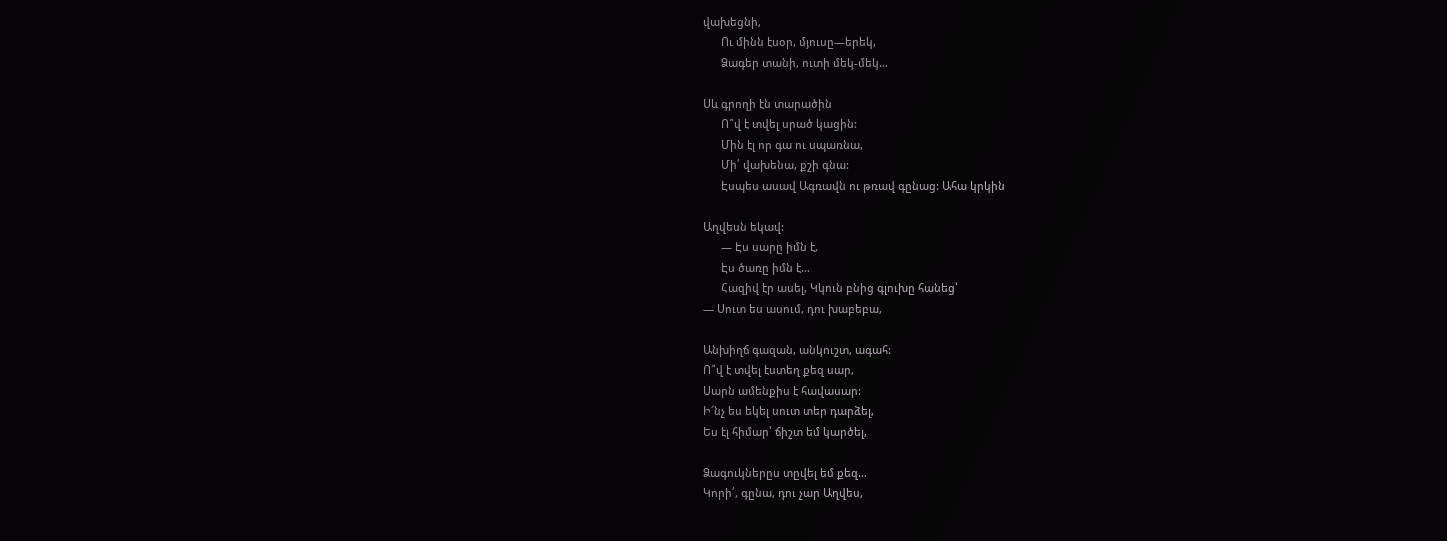վախեցնի,
      Ու մինն էսօր, մյուսը—երեկ,
      Ձագեր տանի, ուտի մեկ-մեկ…

Սև գրողի էն տարածին
      Ո՞վ է տվել սրած կացին:
      Մին էլ որ գա ու սպառնա,
      Մի՛ վախենա, քշի գնա:
      Էսպես ասավ Ագռավն ու թռավ գընաց: Ահա կրկին

Աղվեսն եկավ:
      — Էս սարը իմն է,
      Էս ծառը իմն է…
      Հազիվ էր ասել, Կկուն բնից գլուխը հանեց՝
— Սուտ ես ասում, դու խաբեբա,

Անխիղճ գազան, անկուշտ, ագահ:
Ո՞վ է տվել էստեղ քեզ սար,
Սարն ամենքիս է հավասար:
Ի՜նչ ես եկել սուտ տեր դարձել,
Ես էլ հիմար՝ ճիշտ եմ կարծել,

Ձագուկներըս տըվել եմ քեզ…
Կորի՛, գընա, դու չար Աղվես,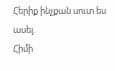Հերիք ինչքան սուտ ես ասել.
Հիմի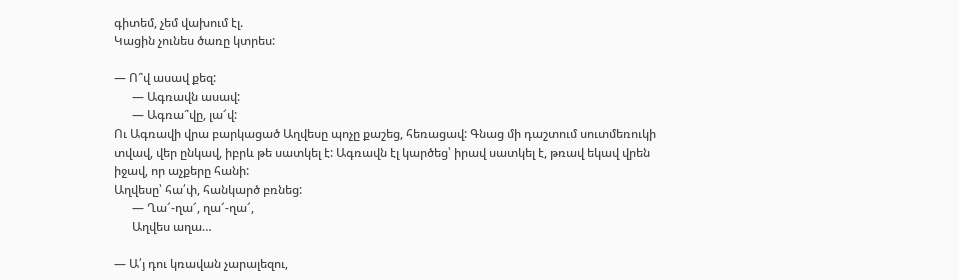գիտեմ, չեմ վախում էլ.
Կացին չունես ծառը կտրես:

— Ո՞վ ասավ քեզ:
      — Ագռավն ասավ:
      — Ագռա՞վը, լա՜վ:
Ու Ագռավի վրա բարկացած Աղվեսը պոչը քաշեց, հեռացավ: Գնաց մի դաշտում սուտմեռուկի տվավ, վեր ընկավ, իբրև թե սատկել է: Ագռավն էլ կարծեց՝ իրավ սատկել է, թռավ եկավ վրեն իջավ, որ աչքերը հանի:
Աղվեսը՝ հա՛փ, հանկարծ բռնեց:
      — Ղա՜-ղա՜, ղա՜-ղա՜,
      Աղվես աղա…

— Ա՛յ դու կռավան չարալեզու,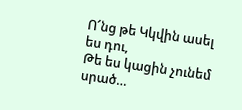Ո՜նց թե Կկվին ասել ես դու,
Թե ես կացին չունեմ սրած…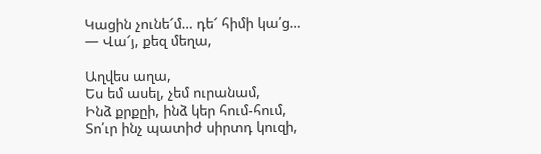Կացին չունե՜մ… դե՜ հիմի կա՛ց…
— Վա՜յ, քեզ մեղա,

Աղվես աղա,
Ես եմ ասել, չեմ ուրանամ,
Ինձ քրքըի, ինձ կեր հում-հում,
Տո՛ւր ինչ պատիժ սիրտդ կուզի,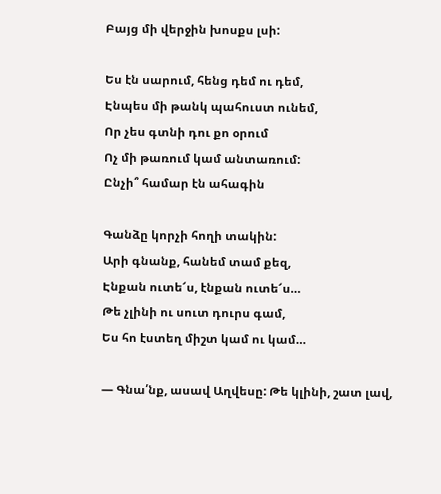Բայց մի վերջին խոսքս լսի:

Ես էն սարում, հենց դեմ ու դեմ,
Էնպես մի թանկ պահուստ ունեմ,
Որ չես գտնի դու քո օրում
Ոչ մի թառում կամ անտառում:
Ընչի՞ համար էն ահագին

Գանձը կորչի հողի տակին:
Արի գնանք, հանեմ տամ քեզ,
Էնքան ուտե՜ս, էնքան ուտե՜ս…
Թե չլինի ու սուտ դուրս գամ,
Ես հո էստեղ միշտ կամ ու կամ…

— Գնա՛նք, ասավ Աղվեսը: Թե կլինի, շատ լավ,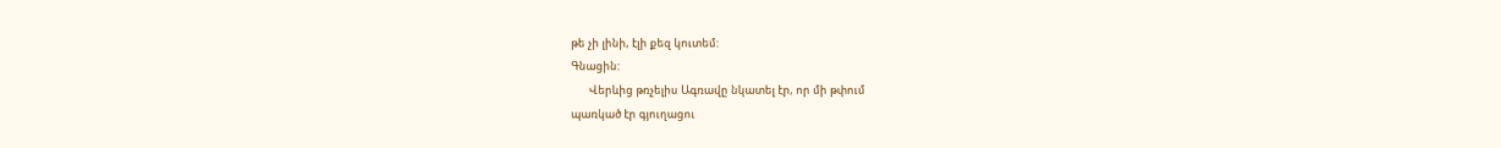թե չի լինի, էլի քեզ կուտեմ:
Գնացին:
      Վերևից թռչելիս Ագռավը նկատել էր, որ մի թփում
պառկած էր գյուղացու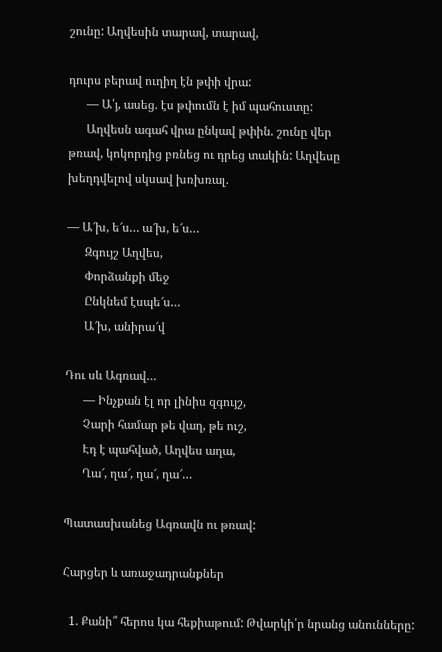շունը: Աղվեսին տարավ, տարավ,

դուրս բերավ ուղիղ էն թփի վրա:
      — Ա՛յ, ասեց. էս թփումն է իմ պահուստը:
      Աղվեսն ագահ վրա ընկավ թփին. շունը վեր
թռավ, կոկորդից բռնեց ու դրեց տակին: Աղվեսը
խեղդվելով սկսավ խռխռալ.

— Ա՜խ, ե՜ս… ա՜խ, ե՜ս…
      Զգույշ Աղվես,
      Փորձանքի մեջ
      Ընկնեմ էսպե՜ս…
      Ա՜խ, անիրա՜վ

Դու սև Ագռավ…
      — Ինչքան էլ որ լինիս զգույշ,
      Չարի համար թե վաղ, թե ուշ,
      Էդ է պահված, Աղվես աղա,
      Ղա՜, ղա՜, ղա՜, ղա՜…

Պատասխանեց Ագռավն ու թռավ:

Հարցեր և առաջադրանքներ

  1. Քանի՞ հերոս կա հեքիաթում: Թվարկի՛ր նրանց անունները: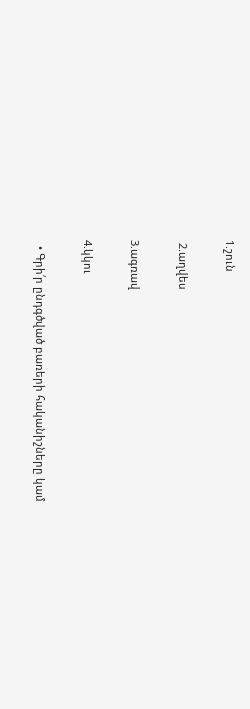1.շուն

 2.աղվես

3.ագռավ

4.կկու

  • Գրի՛ր ընդգծված բառերի հականիշները կամ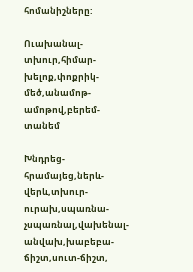հոմանիշները:

Ուախանալ-տխուր,հիմար-խելոք,փոքրիկ-մեծ,անամոթ-ամոթով,բերեմ-տանեմ

Խնդրեց-հրամայեց,ներև-վերև,տխուր-ուրախ,սպառնա-չսպառնալ,վախենալ-անվախ,խաբեբա-ճիշտ,սուտ-ճիշտ,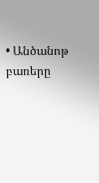• Անծանոթ բառերը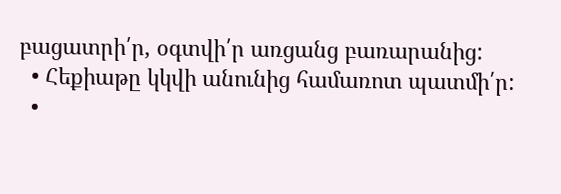բացատրի՛ր, օգտվի՛ր առցանց բառարանից:
  • Հեքիաթը կկվի անունից համառոտ պատմի՛ր:
  •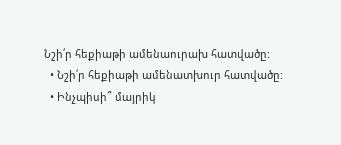Նշի՛ր հեքիաթի ամենաուրախ հատվածը:
  • Նշի՛ր հեքիաթի ամենատխուր հատվածը:
  • Ինչպիսի՞ մայրիկ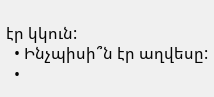էր կկուն:
  • Ինչպիսի՞ն էր աղվեսը:
  •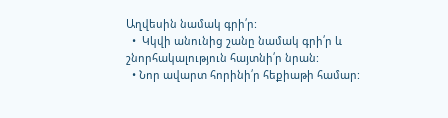Աղվեսին նամակ գրի՛ր:
  •  Կկվի անունից շանը նամակ գրի՛ր և շնորհակալություն հայտնի՛ր նրան:
  • Նոր ավարտ հորինի՛ր հեքիաթի համար: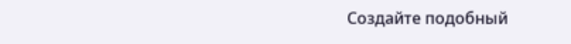Создайте подобный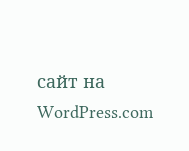сайт на WordPress.com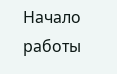Начало работы